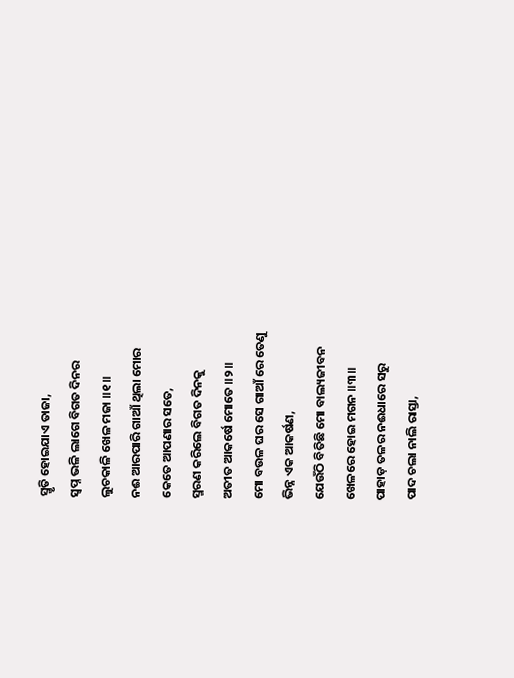ସ୍ମୃତି ହୋଇଯାଏ ତାଜା,
ସ୍ଵପ୍ନ ଭଳି ଲାଗେ ବିଗତ ଦିନର
ଲୁଚକାଳି ଖେଳ ମଜା ॥୧॥
ନଈ ଆରପାରି ଗାଆଁ ଥିଲା ମୋର
କେତେ ଆପଣାର ସତେ,
ସ୍ମରଣ କରିଲେ ବିଗତ ଦିନକୁ
ଅତୀତ ଆକର୍ଷେ ମୋତେ ॥୨॥
ମୋ ବଉଳ ଘର ସେ ଗାଆଁ ରେ ତେଣୁ
ଭିନ୍ନ ଏକ ଆକର୍ଷଣ,
ଯେଉଁଠି ବିତିଛି ମୋ ବାଲ୍ୟଜୀବନ
ଖେଳରେ ହୋଇ ମଗନ ॥୩॥
ପାହାଡ଼ ତଳର ନଈଧାରେ ସରୁ
ପାଦ ଚଲା ନାଲି ରାସ୍ତା,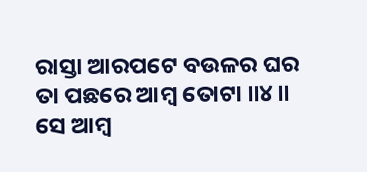ରାସ୍ତା ଆରପଟେ ବଉଳର ଘର
ତା ପଛରେ ଆମ୍ବ ତୋଟା ॥୪॥
ସେ ଆମ୍ବ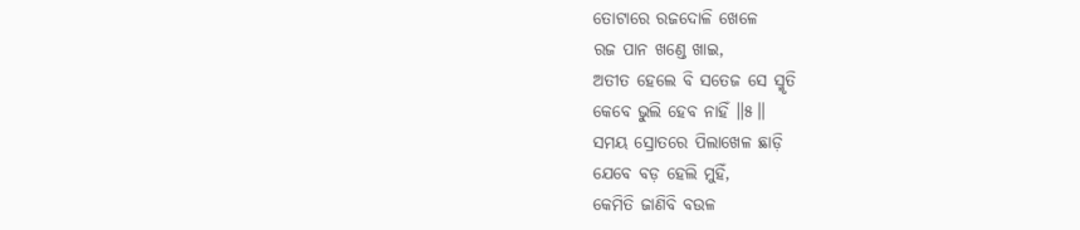ତୋଟାରେ ରଜଦୋଳି ଖେଳେ
ରଜ ପାନ ଖଣ୍ଡେ ଖାଇ,
ଅତୀତ ହେଲେ ବି ସତେଜ ସେ ସ୍ମୃତି
କେବେ ଭୁଲି ହେବ ନାହିଁ ॥୫॥
ସମୟ ସ୍ରୋତରେ ପିଲାଖେଳ ଛାଡ଼ି
ଯେବେ ବଡ଼ ହେଲି ମୁହିଁ,
କେମିତି ଜାଣିବି ବଉଳ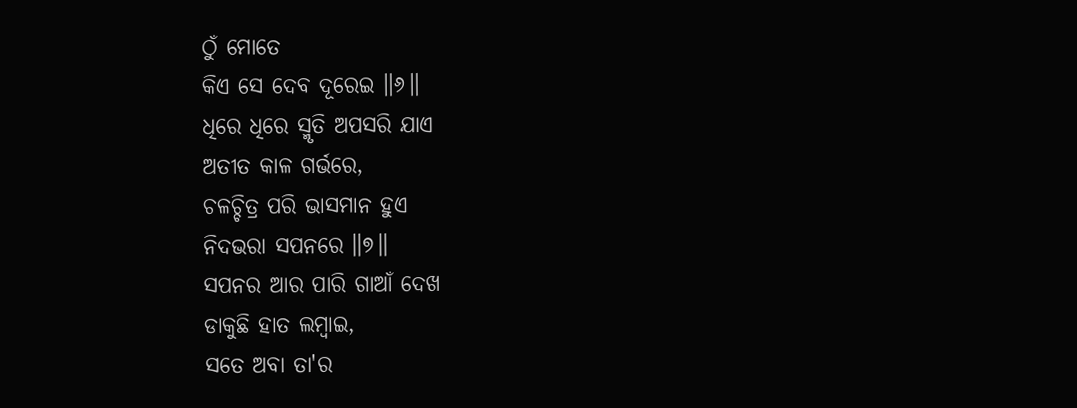ଠୁଁ ମୋତେ
କିଏ ସେ ଦେବ ଦୂରେଇ ॥୬॥
ଧିରେ ଧିରେ ସ୍ମୃତି ଅପସରି ଯାଏ
ଅତୀତ କାଳ ଗର୍ଭରେ,
ଚଳଚ୍ଚିତ୍ର ପରି ଭାସମାନ ହୁଏ
ନିଦଭରା ସପନରେ ॥୭॥
ସପନର ଆର ପାରି ଗାଆଁ ଦେଖ
ଡାକୁଛି ହାତ ଲମ୍ବାଇ,
ସତେ ଅବା ତା'ର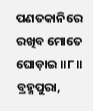ପଣତକାନିରେ
ରଖିବ ମୋତେ ଘୋଡ଼ାଇ ॥୮॥
ବ୍ରହ୍ମପୁରା,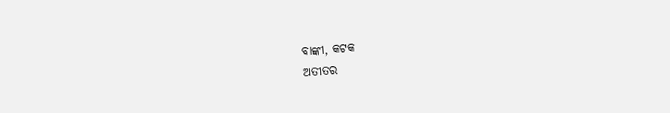ବାଙ୍କୀ, କଟକ
ଅତୀତର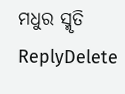ମଧୁର ସ୍ମୃତି
ReplyDelete